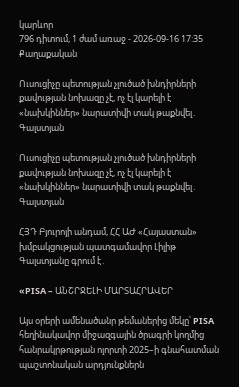կարևոր
796 դիտում, 1 ժամ առաջ - 2026-09-16 17:35
Քաղաքական

Ուսուցիչը պետության չլուծած խնդիրների քավության նոխազը չէ, ոչ էլ կարելի է «նախկիններ» նարատիվի տակ թաքնվել․ Գալստյան

Ուսուցիչը պետության չլուծած խնդիրների քավության նոխազը չէ, ոչ էլ կարելի է «նախկիններ» նարատիվի տակ թաքնվել․ Գալստյան

ՀՅԴ Բյուրոյի անդամ, ՀՀ ԱԺ «Հայաստան» խմբակցության պատգամավոր Լիլիթ Գալստյանը գրում է․

«PISA – ԱՆՇՐՋԵԼԻ ՄԱՐՏԱՀՐԱՎԵՐ

Այս օրերի ամենածանր թեմաներից մեկը՝ PISA հեղինակավոր միջազգային ծրագրի կողմից հանրակրթության ոլորտի 2025–ի գնահատման պաշտոնական արդյունքներն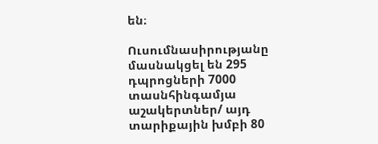են։

Ուսումնասիրությանը մասնակցել են 295 դպրոցների 7000 տասնհինգամյա աշակերտներ/ այդ տարիքային խմբի 80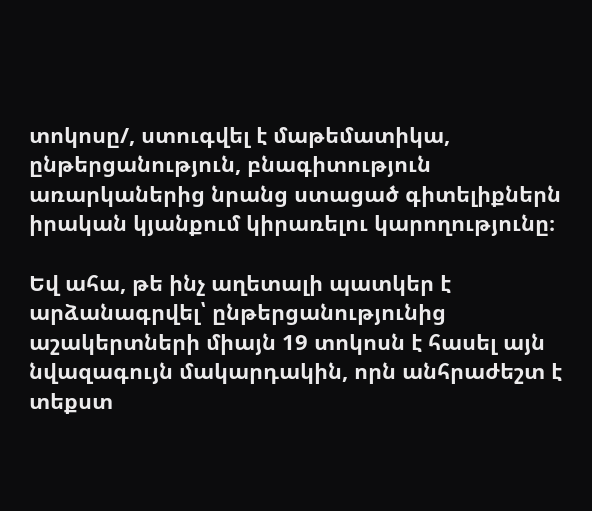տոկոսը/, ստուգվել է մաթեմատիկա, ընթերցանություն, բնագիտություն առարկաներից նրանց ստացած գիտելիքներն իրական կյանքում կիրառելու կարողությունը։

Եվ ահա, թե ինչ աղետալի պատկեր է արձանագրվել՝ ընթերցանությունից աշակերտների միայն 19 տոկոսն է հասել այն նվազագույն մակարդակին, որն անհրաժեշտ է տեքստ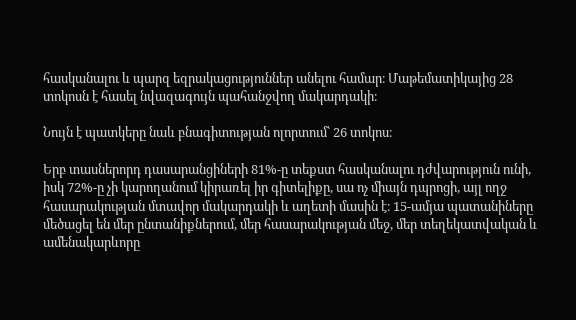հասկանալու և պարզ եզրակացություններ անելու համար։ Մաթեմատիկայից 28 տոկոսն է հասել նվազագույն պահանջվող մակարդակի։

Նույն է պատկերը նաև բնագիտության ոլորտում՝ 26 տոկոս։

Երբ տասներորդ դասարանցիների 81%-ը տեքստ հասկանալու դժվարություն ունի, իսկ 72%-ը չի կարողանում կիրառել իր գիտելիքը, սա ոչ միայն դպրոցի, այլ ողջ հասարակության մտավոր մակարդակի և աղետի մասին է։ 15-ամյա պատանիները մեծացել են մեր ընտանիքներում, մեր հասարակության մեջ, մեր տեղեկատվական և ամենակարևորը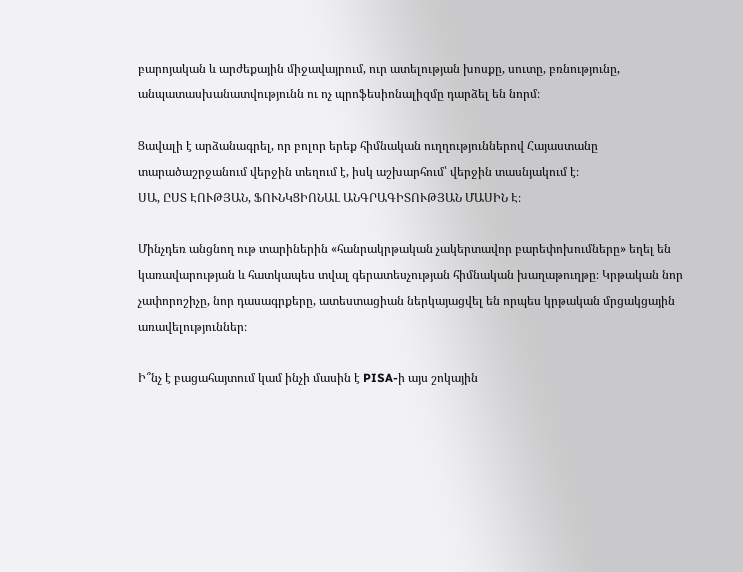բարոյական և արժեքային միջավայրում, ուր ատելության խոսքը, սուտը, բռնությունը, անպատասխանատվությունն ու ոչ պրոֆեսիոնալիզմը դարձել են նորմ։

Ցավալի է արձանագրել, որ բոլոր երեք հիմնական ուղղություններով Հայաստանը տարածաշրջանում վերջին տեղում է, իսկ աշխարհում՝ վերջին տասնյակում է։
ՍԱ, ԸՍՏ ԷՈՒԹՅԱՆ, ՖՈՒՆԿՑԻՈՆԱԼ ԱՆԳՐԱԳԻՏՈՒԹՅԱՆ ՄԱՍԻՆ Է։

Մինչդեռ անցնող ութ տարիներին «հանրակրթական չակերտավոր բարեփոխումները» եղել են կառավարության և հատկապես տվալ գերատեսչության հիմնական խաղաթուղթը։ Կրթական նոր չափորոշիչը, նոր դասագրքերը, ատեստացիան ներկայացվել են որպես կրթական մրցակցային առավելություններ։

Ի՞նչ է բացահայտում կամ ինչի մասին է PISA-ի այս շոկային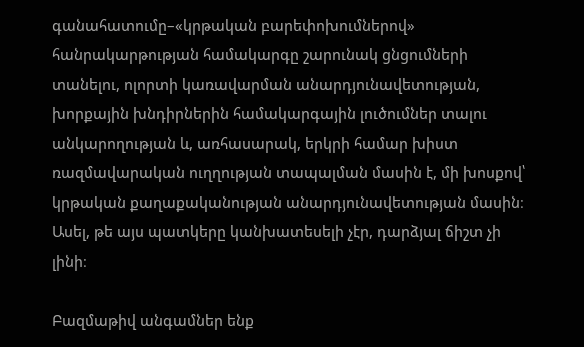գանահատումը–«կրթական բարեփոխումներով» հանրակարթության համակարգը շարունակ ցնցումների տանելու, ոլորտի կառավարման անարդյունավետության, խորքային խնդիրներին համակարգային լուծումներ տալու անկարողության և, առհասարակ, երկրի համար խիստ ռազմավարական ուղղության տապալման մասին է, մի խոսքով՝ կրթական քաղաքականության անարդյունավետության մասին։
Ասել, թե այս պատկերը կանխատեսելի չէր, դարձյալ ճիշտ չի լինի։

Բազմաթիվ անգամներ ենք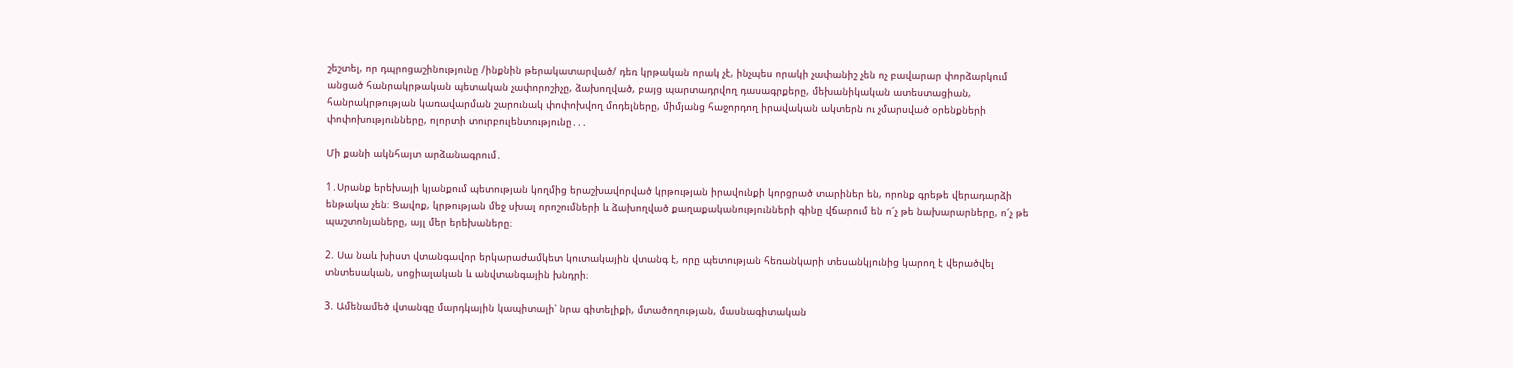շեշտել, որ դպրոցաշինությունը /ինքնին թերակատարված/ դեռ կրթական որակ չէ, ինչպես որակի չափանիշ չեն ոչ բավարար փորձարկում անցած հանրակրթական պետական չափորոշիչը, ձախողված, բայց պարտադրվող դասագրքերը, մեխանիկական ատեստացիան, հանրակրթության կառավարման շարունակ փոփոխվող մոդելները, միմյանց հաջորդող իրավական ակտերն ու չմարսված օրենքների փոփոխությունները, ոլորտի տուրբուլենտությունը․․․

Մի քանի ակնհայտ արձանագրում․

1․Սրանք երեխայի կյանքում պետության կողմից երաշխավորված կրթության իրավունքի կորցրած տարիներ են, որոնք գրեթե վերադարձի ենթակա չեն։ Ցավոք, կրթության մեջ սխալ որոշումների և ձախողված քաղաքականությունների գինը վճարում են ո՜չ թե նախարարները, ո՜չ թե պաշտոնյաները, այլ մեր երեխաները։

2. Սա նաև խիստ վտանգավոր երկարաժամկետ կուտակային վտանգ է, որը պետության հեռանկարի տեսանկյունից կարող է վերածվել տնտեսական, սոցիալական և անվտանգային խնդրի։

3. Ամենամեծ վտանգը մարդկային կապիտալի՝ նրա գիտելիքի, մտածողության, մասնագիտական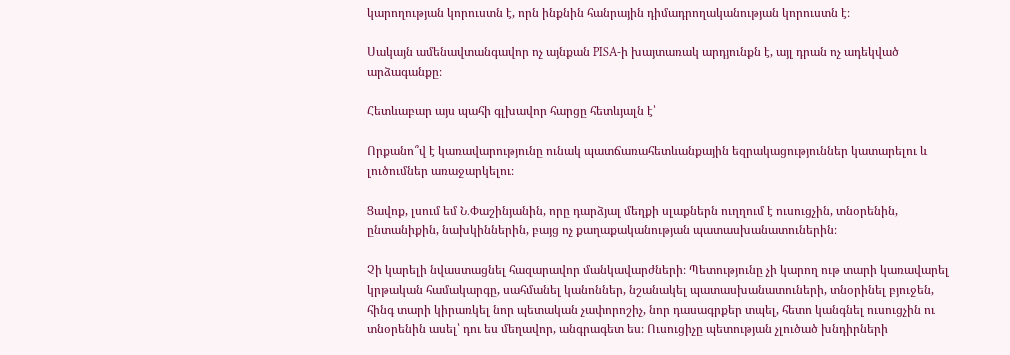կարողության կորուստն է, որն ինքնին հանրային դիմադրողականության կորուստն է։

Սակայն ամենավտանգավոր ոչ այնքան PISA-ի խայտառակ արդյունքն է, այլ դրան ոչ ադեկված արձագանքը։

Հետևաբար այս պահի գլխավոր հարցը հետևյալն է՝

Որքանո՞վ է կառավարությունը ունակ պատճառահետևանքային եզրակացություններ կատարելու և լուծումներ առաջարկելու։

Ցավոք, լսում եմ Ն․Փաշինյանին, որը դարձյալ մեղքի սլաքներն ուղղում է ուսուցչին, տնօրենին, ընտանիքին, նախկիններին, բայց ոչ քաղաքականության պատասխանատուներին։

Չի կարելի նվաստացնել հազարավոր մանկավարժների։ Պետությունը չի կարող ութ տարի կառավարել կրթական համակարգը, սահմանել կանոններ, նշանակել պատասխանատուների, տնօրինել բյուջեն, հինգ տարի կիրառկել նոր պետական չափորոշիչ, նոր դասագրքեր տպել, հետո կանգնել ուսուցչին ու տնօրենին ասել՝ դու ես մեղավոր, անգրագետ ես։ Ուսուցիչը պետության չլուծած խնդիրների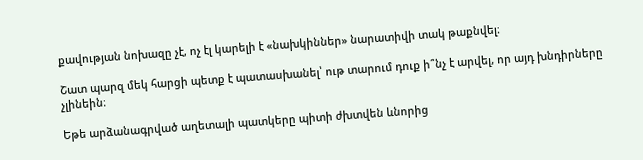քավության նոխազը չէ, ոչ էլ կարելի է «նախկիններ» նարատիվի տակ թաքնվել։

Շատ պարզ մեկ հարցի պետք է պատասխանել՝ ութ տարում դուք ի՞նչ է արվել, որ այդ խնդիրները չլինեին։

Եթե արձանագրված աղետալի պատկերը պիտի ժխտվեն ևնորից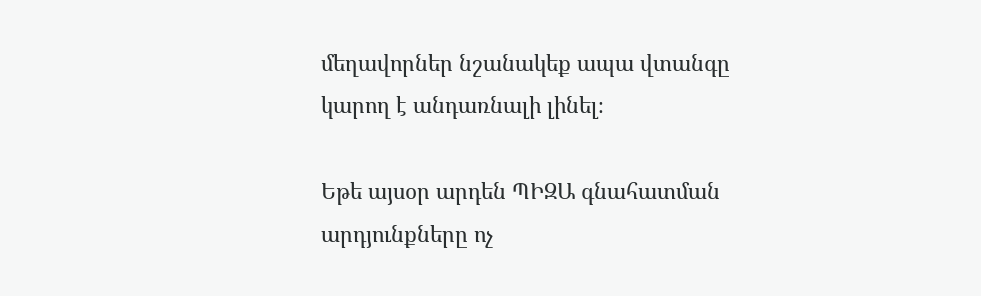մեղավորներ նշանակեք ապա վտանգը կարող է անդառնալի լինել։

Եթե այսօր արդեն ՊԻԶԱ գնահատման արդյունքները ոչ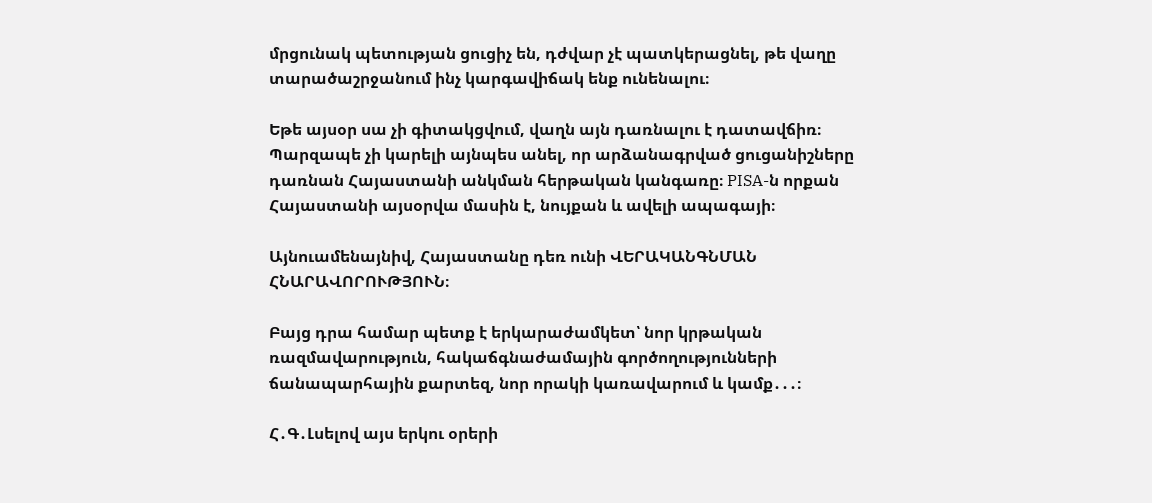մրցունակ պետության ցուցիչ են, դժվար չէ պատկերացնել, թե վաղը տարածաշրջանում ինչ կարգավիճակ ենք ունենալու։

Եթե այսօր սա չի գիտակցվում, վաղն այն դառնալու է դատավճիռ։
Պարզապե չի կարելի այնպես անել, որ արձանագրված ցուցանիշները դառնան Հայաստանի անկման հերթական կանգառը։ PISA-ն որքան Հայաստանի այսօրվա մասին է, նույքան և ավելի ապագայի։

Այնուամենայնիվ, Հայաստանը դեռ ունի ՎԵՐԱԿԱՆԳՆՄԱՆ ՀՆԱՐԱՎՈՐՈՒԹՅՈՒՆ։

Բայց դրա համար պետք է երկարաժամկետ՝ նոր կրթական ռազմավարություն, հակաճգնաժամային գործողությունների ճանապարհային քարտեզ, նոր որակի կառավարում և կամք․․․։

Հ․Գ․Լսելով այս երկու օրերի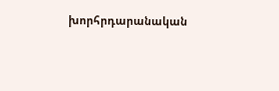խորհրդարանական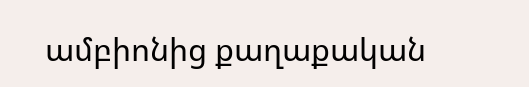ամբիոնից քաղաքական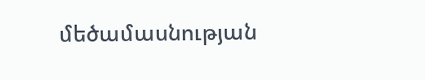մեծամասնության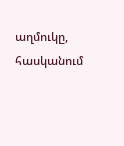աղմուկը, հասկանում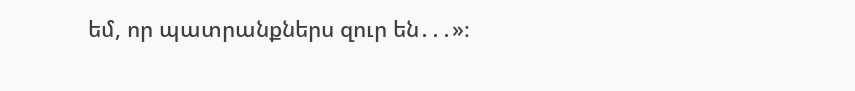եմ, որ պատրանքներս զուր են․․․»։